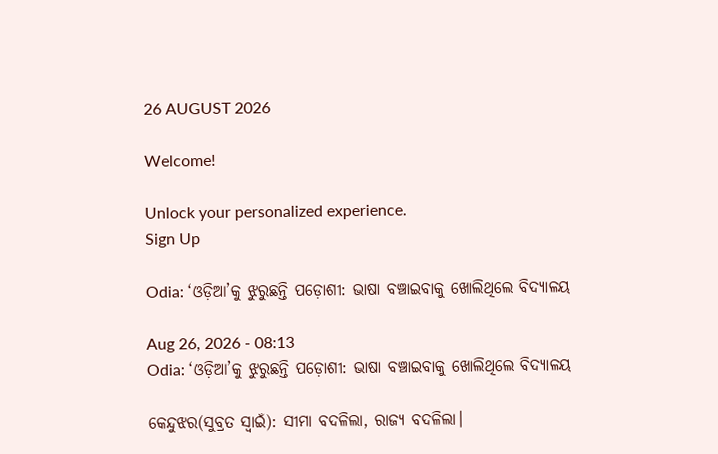26 AUGUST 2026

Welcome!

Unlock your personalized experience.
Sign Up

Odia: ‘ଓଡ଼ିଆ’କୁ ଝୁରୁଛନ୍ତି ପଡ଼ୋଶୀ: ଭାଷା ବଞ୍ଚାଇବାକୁ ଖୋଲିଥିଲେ ବିଦ୍ୟାଳୟ

Aug 26, 2026 - 08:13
Odia: ‘ଓଡ଼ିଆ’କୁ ଝୁରୁଛନ୍ତି ପଡ଼ୋଶୀ: ଭାଷା ବଞ୍ଚାଇବାକୁ ଖୋଲିଥିଲେ ବିଦ୍ୟାଳୟ

କେନ୍ଦୁଝର(ସୁବ୍ରତ ସ୍ବାଇଁ): ସୀମା ବଦଳିଲା, ରାଜ୍ୟ ବଦଳିଲା।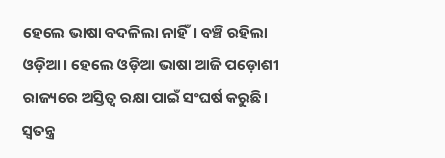ହେଲେ ଭାଷା ବଦଳିଲା ନାହିଁ। ବଞ୍ଚି ରହିଲା ଓଡ଼ିଆ। ହେଲେ ଓଡ଼ିଆ ଭାଷା ଆଜି ପଡ଼ୋଶୀ ରାଜ୍ୟରେ ଅସ୍ତିତ୍ୱ ରକ୍ଷା ପାଇଁ ସଂଘର୍ଷ କରୁଛି। ସ୍ବତନ୍ତ୍ର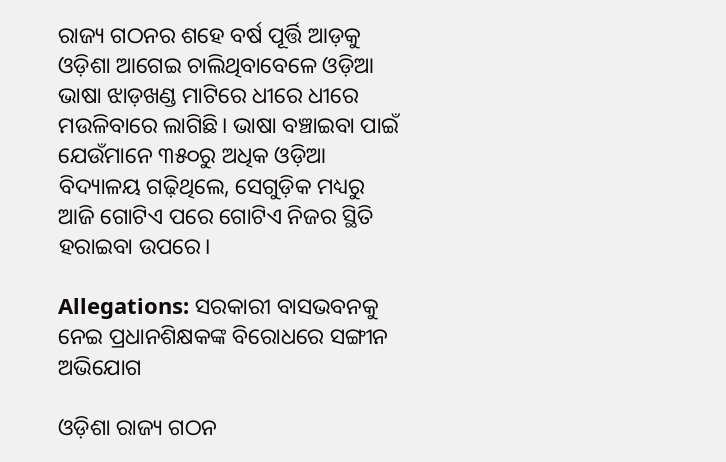ରାଜ୍ୟ ଗଠନର ଶହେ ବର୍ଷ ପୂର୍ତ୍ତି ଆଡ଼କୁ ଓଡ଼ିଶା ଆଗେଇ ଚାଲିଥିବାବେଳେ ଓଡ଼ିଆ ଭାଷା ଝାଡ଼ଖଣ୍ଡ ମାଟିରେ ଧୀରେ ଧୀରେ ମଉଳିବାରେ ଲାଗିଛି। ଭାଷା ବଞ୍ଚାଇବା ପାଇଁ ଯେଉଁମାନେ ୩୫୦ରୁ ଅଧିକ ଓଡ଼ିଆ ବିଦ୍ୟାଳୟ ଗଢ଼ିଥିଲେ, ସେଗୁଡ଼ିକ ମଧ୍ୟରୁ ଆଜି ଗୋଟିଏ ପରେ ଗୋଟିଏ ନିଜର ସ୍ଥିତି ହରାଇବା ଉପରେ।

Allegations: ସରକାରୀ ବାସଭବନକୁ ନେଇ ପ୍ରଧାନଶିକ୍ଷକଙ୍କ ବିରୋଧରେ ସଙ୍ଗୀନ ଅଭିଯୋଗ

ଓଡ଼ିଶା ରାଜ୍ୟ ଗଠନ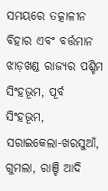ସମୟରେ ତତ୍କାଳୀନ ବିହାର ଏବଂ ବର୍ତ୍ତମାନ ଝାଡ଼ଖଣ୍ଡ ରାଜ୍ୟର ପଶ୍ଚିମ ସିଂହଭୂମ, ପୂର୍ବ ସିଂହଭୂମ, ସରାଇକେଲା-ଖରସୁଆଁ, ଗୁମଲା, ରାଞ୍ଚି ଆଦି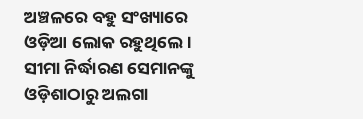ଅଞ୍ଚଳରେ ବହୁ ସଂଖ୍ୟାରେ ଓଡ଼ିଆ ଲୋକ ରହୁଥିଲେ। ସୀମା ନିର୍ଦ୍ଧାରଣ ସେମାନଙ୍କୁ ଓଡ଼ିଶାଠାରୁ ଅଲଗା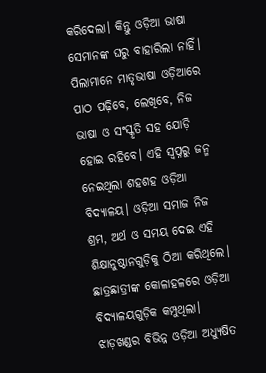କରିଦେଲା। କିନ୍ତୁ ଓଡ଼ିଆ ଭାଷା ସେମାନଙ୍କ ଘରୁ ବାହାରିଲା ନାହିଁ। ପିଲାମାନେ ମାତୃଭାଷା ଓଡ଼ିଆରେ ପାଠ ପଢ଼ିବେ, ଲେଖିବେ, ନିଜ ଭାଷା ଓ ସଂସ୍କୃତି ସହ ଯୋଡ଼ି ହୋଇ ରହିବେ। ଏହି ସ୍ୱପ୍ନରୁ ଜନ୍ମ ନେଇଥିଲା ଶହଶହ ଓଡ଼ିଆ ବିଦ୍ୟାଳୟ। ଓଡ଼ିଆ ସମାଜ ନିଜ ଶ୍ରମ, ଅର୍ଥ ଓ ସମୟ ଦେଇ ଏହି ଶିକ୍ଷାନୁଷ୍ଠାନଗୁଡ଼ିକୁ ଠିଆ କରିଥିଲେ। ଛାତ୍ରଛାତ୍ରୀଙ୍କ କୋଳାହଳରେ ଓଡ଼ିଆ ବିଦ୍ୟାଳୟଗୁଡ଼ିକ କମ୍ପୁଥିଲା। ଝାଡ଼ଖଣ୍ଡର ବିଭିନ୍ନ ଓଡ଼ିଆ ଅଧ୍ୟୁଷିତ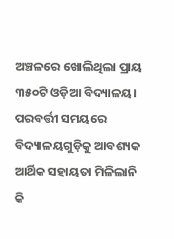ଅଞ୍ଚଳରେ ଖୋଲିଥିଲା ପ୍ରାୟ ୩୫୦ଟି ଓଡ଼ିଆ ବିଦ୍ୟାଳୟ। ପରବର୍ତ୍ତୀ ସମୟରେ ବିଦ୍ୟାଳୟଗୁଡ଼ିକୁ ଆବଶ୍ୟକ ଆର୍ଥିକ ସହାୟତା ମିଳିଲାନି କି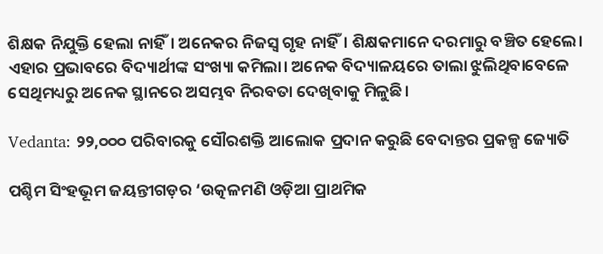ଶିକ୍ଷକ ନିଯୁକ୍ତି ହେଲା ନାହିଁ। ଅନେକର ନିଜସ୍ୱ ଗୃହ ନାହିଁ। ଶିକ୍ଷକମାନେ ଦରମାରୁ ବଞ୍ଚିତ ହେଲେ। ଏହାର ପ୍ରଭାବରେ ବିଦ୍ୟାର୍ଥୀଙ୍କ ସଂଖ୍ୟା କମିଲା। ଅନେକ ବିଦ୍ୟାଳୟରେ ତାଲା ଝୁଲିଥିବାବେଳେ ସେଥିମଧ୍ୟରୁ ଅନେକ ସ୍ଥାନରେ ଅସମ୍ଭବ ନିରବତା ଦେଖିବାକୁ ମିଳୁଛି।

Vedanta: ୨୨,୦୦୦ ପରିବାରକୁ ସୌରଶକ୍ତି ଆଲୋକ ପ୍ରଦାନ କରୁଛି ବେଦାନ୍ତର ପ୍ରକଳ୍ପ ଜ୍ୟୋତି

ପଶ୍ଚିମ ସିଂହଭୂମ ଜୟନ୍ତୀଗଡ଼ର ‘ଉତ୍କଳମଣି ଓଡ଼ିଆ ପ୍ରାଥମିକ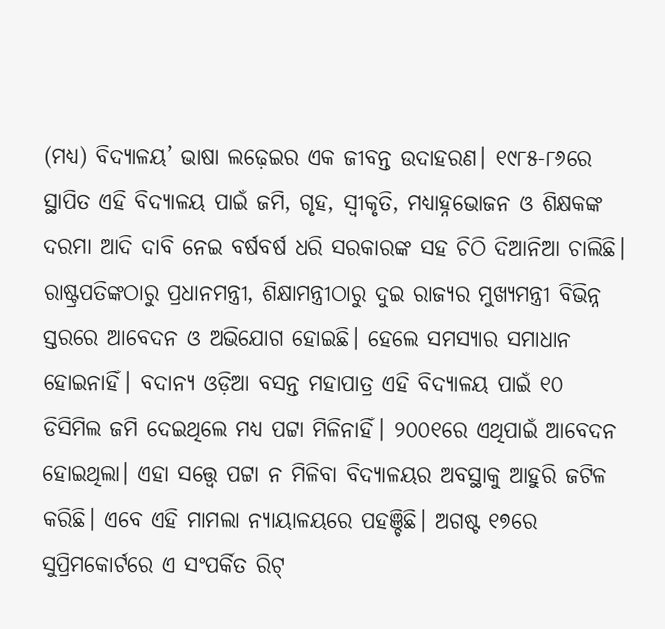(ମଧ୍ୟ) ବିଦ୍ୟାଳୟ’ ଭାଷା ଲଢ଼େଇର ଏକ ଜୀବନ୍ତ ଉଦାହରଣ। ୧୯୮୫-୮୬ରେ ସ୍ଥାପିତ ଏହି ବିଦ୍ୟାଳୟ ପାଇଁ ଜମି, ଗୃହ, ସ୍ୱୀକୃତି, ମଧ୍ୟାହ୍ନଭୋଜନ ଓ ଶିକ୍ଷକଙ୍କ ଦରମା ଆଦି ଦାବି ନେଇ ବର୍ଷବର୍ଷ ଧରି ସରକାରଙ୍କ ସହ ଚିଠି ଦିଆନିଆ ଚାଲିଛି। ରାଷ୍ଟ୍ରପତିଙ୍କଠାରୁ ପ୍ରଧାନମନ୍ତ୍ରୀ, ଶିକ୍ଷାମନ୍ତ୍ରୀଠାରୁ ଦୁଇ ରାଜ୍ୟର ମୁଖ୍ୟମନ୍ତ୍ରୀ ବିଭିନ୍ନ ସ୍ତରରେ ଆବେଦନ ଓ ଅଭିଯୋଗ ହୋଇଛି। ହେଲେ ସମସ୍ୟାର ସମାଧାନ ହୋଇନାହିଁ। ବଦାନ୍ୟ ଓଡ଼ିଆ ବସନ୍ତ ମହାପାତ୍ର ଏହି ବିଦ୍ୟାଳୟ ପାଇଁ ୧୦ ଡିସିମିଲ ଜମି ଦେଇଥିଲେ ମଧ୍ୟ ପଟ୍ଟା ମିଳିନାହିଁ। ୨୦୦୧ରେ ଏଥିପାଇଁ ଆବେଦନ ହୋଇଥିଲା। ଏହା ସତ୍ତ୍ବେ ପଟ୍ଟା ନ ମିଳିବା ବିଦ୍ୟାଳୟର ଅବସ୍ଥାକୁ ଆହୁରି ଜଟିଳ କରିଛି। ଏବେ ଏହି ମାମଲା ନ୍ୟାୟାଳୟରେ ପହଞ୍ଚିଛି। ଅଗଷ୍ଟ ୧୭ରେ ସୁପ୍ରିମକୋର୍ଟରେ ଏ ସଂପର୍କିତ ରିଟ୍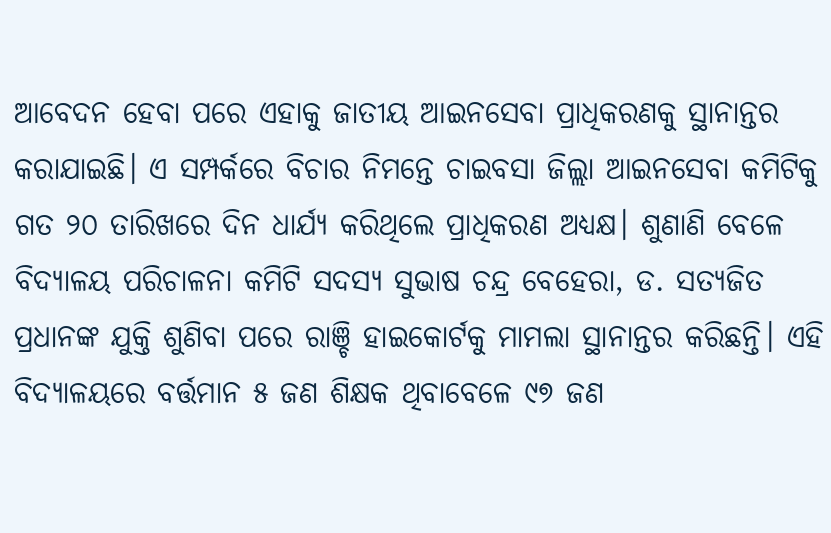ଆବେଦନ ହେବା ପରେ ଏହାକୁ ଜାତୀୟ ଆଇନସେବା ପ୍ରାଧିକରଣକୁ ସ୍ଥାନାନ୍ତର କରାଯାଇଛି। ଏ ସମ୍ପର୍କରେ ବିଚାର ନିମନ୍ତେ ଚାଇବସା ଜିଲ୍ଲା ଆଇନସେବା କମିଟିକୁ ଗତ ୨୦ ତାରିଖରେ ଦିନ ଧାର୍ଯ୍ୟ କରିଥିଲେ ପ୍ରାଧିକରଣ ଅଧ୍ୟକ୍ଷ। ଶୁଣାଣି ବେଳେ ବିଦ୍ୟାଳୟ ପରିଚାଳନା କମିଟି ସଦସ୍ୟ ସୁଭାଷ ଚନ୍ଦ୍ର ବେହେରା, ଡ. ସତ୍ୟଜିତ ପ୍ରଧାନଙ୍କ ଯୁକ୍ତି ଶୁଣିବା ପରେ ରାଞ୍ଚି ହାଇକୋର୍ଟକୁ ମାମଲା ସ୍ଥାନାନ୍ତର କରିଛନ୍ତି। ଏହି ବିଦ୍ୟାଳୟରେ ବର୍ତ୍ତମାନ ୫ ଜଣ ଶିକ୍ଷକ ଥିବାବେଳେ ୯୭ ଜଣ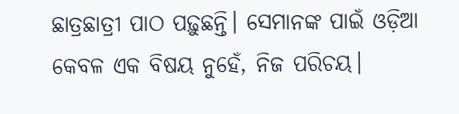ଛାତ୍ରଛାତ୍ରୀ ପାଠ ପଢ଼ୁଛନ୍ତି। ସେମାନଙ୍କ ପାଇଁ ଓଡ଼ିଆ କେବଳ ଏକ ବିଷୟ ନୁହେଁ, ନିଜ ପରିଚୟ।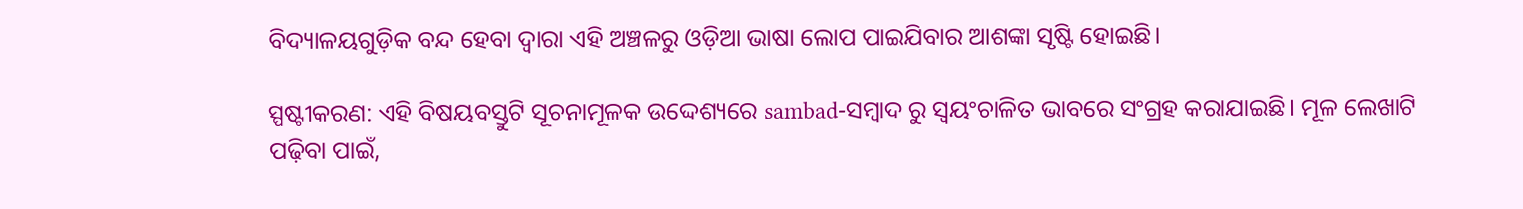ବିଦ୍ୟାଳୟଗୁଡ଼ିକ ବନ୍ଦ ହେବା ଦ୍ବାରା ଏହି ଅଞ୍ଚଳରୁ ଓଡ଼ିଆ ଭାଷା ଲୋପ ପାଇଯିବାର ଆଶଙ୍କା ସୃଷ୍ଟି ହୋଇଛି।

ସ୍ପଷ୍ଟୀକରଣ: ଏହି ବିଷୟବସ୍ତୁଟି ସୂଚନାମୂଳକ ଉଦ୍ଦେଶ୍ୟରେ sambad-ସମ୍ବାଦ ରୁ ସ୍ୱୟଂଚାଳିତ ଭାବରେ ସଂଗ୍ରହ କରାଯାଇଛି। ମୂଳ ଲେଖାଟି ପଢ଼ିବା ପାଇଁ,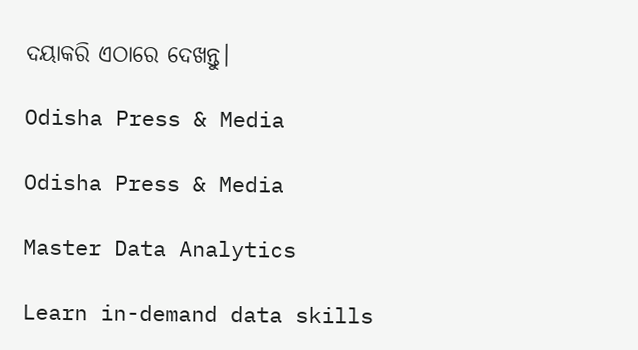ଦୟାକରି ଏଠାରେ ଦେଖନ୍ତୁ।

Odisha Press & Media

Odisha Press & Media

Master Data Analytics

Learn in-demand data skills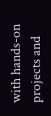with hands-on projects and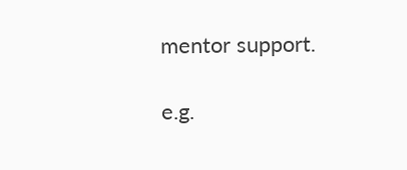mentor support.

e.g.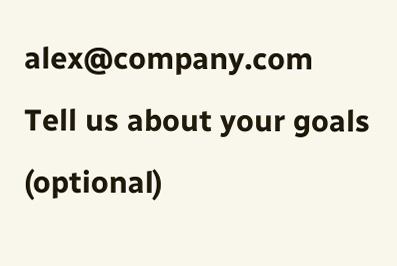alex@company.com
Tell us about your goals (optional)